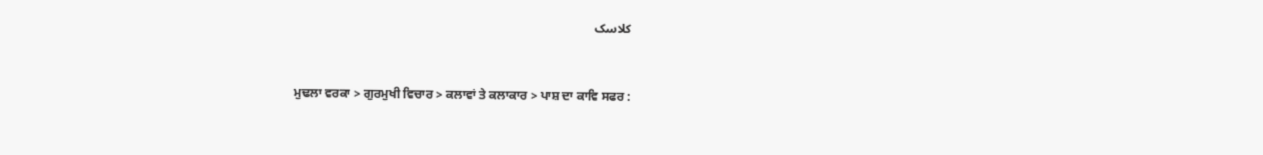کلاسک



ਮੁਢਲਾ ਵਰਕਾ > ਗੁਰਮੁਖੀ ਵਿਚਾਰ > ਕਲਾਵਾਂ ਤੇ ਕਲਾਕਾਰ > ਪਾਸ਼ ਦਾ ਕਾਵਿ ਸਫਰ :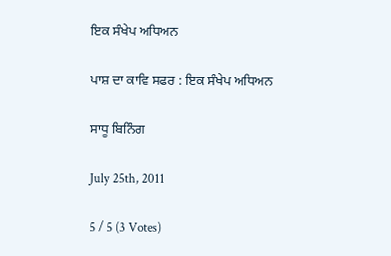ਇਕ ਸੰਖੇਪ ਅਧਿਅਨ

ਪਾਸ਼ ਦਾ ਕਾਵਿ ਸਫਰ : ਇਕ ਸੰਖੇਪ ਅਧਿਅਨ

ਸਾਧੂ ਬਿਨਿੰਗ

July 25th, 2011

5 / 5 (3 Votes)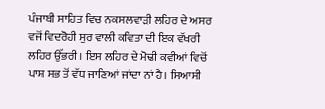ਪੰਜਾਬੀ ਸਾਹਿਤ ਵਿਚ ਨਕਸਲਵਾੜੀ ਲਹਿਰ ਦੇ ਅਸਰ ਵਜੋਂ ਵਿਦਰੋਹੀ ਸੁਰ ਵਾਲੀ ਕਵਿਤਾ ਦੀ ਇਕ ਵੱਖਰੀ ਲਹਿਰ ਉੱਭਰੀ। ਇਸ ਲਹਿਰ ਦੇ ਮੋਢੀ ਕਵੀਆਂ ਵਿਚੋਂ ਪਾਸ਼ ਸਭ ਤੋਂ ਵੱਧ ਜਾਣਿਆਂ ਜਾਂਦਾ ਨਾਂ ਹੈ। ਸਿਆਸੀ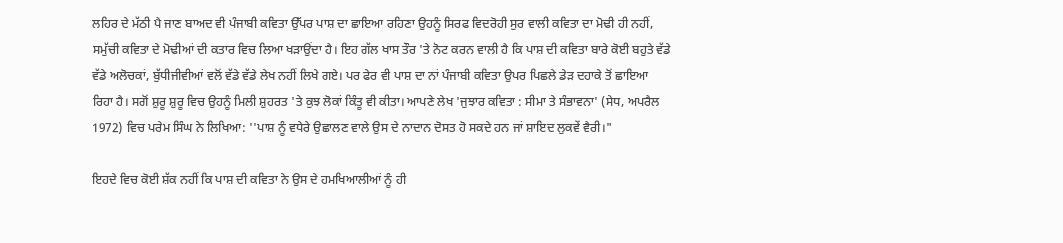ਲਹਿਰ ਦੇ ਮੱਠੀ ਪੈ ਜਾਣ ਬਾਅਦ ਵੀ ਪੰਜਾਬੀ ਕਵਿਤਾ ਉੱਪਰ ਪਾਸ਼ ਦਾ ਛਾਇਆ ਰਹਿਣਾ ਉਹਨੂੰ ਸਿਰਫ ਵਿਦਰੋਹੀ ਸੁਰ ਵਾਲੀ ਕਵਿਤਾ ਦਾ ਮੋਢੀ ਹੀ ਨਹੀਂ, ਸਮੁੱਚੀ ਕਵਿਤਾ ਦੇ ਮੋਢੀਆਂ ਦੀ ਕਤਾਰ ਵਿਚ ਲਿਆ ਖੜਾਉਂਦਾ ਹੈ। ਇਹ ਗੱਲ ਖਾਸ ਤੌਰ 'ਤੇ ਨੋਟ ਕਰਨ ਵਾਲੀ ਹੈ ਕਿ ਪਾਸ਼ ਦੀ ਕਵਿਤਾ ਬਾਰੇ ਕੋਈ ਬਹੁਤੇ ਵੱਡੇ ਵੱਡੇ ਅਲੋਚਕਾਂ, ਬੁੱਧੀਜੀਵੀਆਂ ਵਲੋਂ ਵੱਡੇ ਵੱਡੇ ਲੇਖ ਨਹੀਂ ਲਿਖੇ ਗਏ। ਪਰ ਫੇਰ ਵੀ ਪਾਸ਼ ਦਾ ਨਾਂ ਪੰਜਾਬੀ ਕਵਿਤਾ ਉਪਰ ਪਿਛਲੇ ਡੇੜ ਦਹਾਕੇ ਤੋਂ ਛਾਇਆ ਰਿਹਾ ਹੈ। ਸਗੋਂ ਸ਼ੁਰੂ ਸ਼ੁਰੂ ਵਿਚ ਉਹਨੂੰ ਮਿਲੀ ਸ਼ੁਹਰਤ 'ਤੇ ਕੁਝ ਲੋਕਾਂ ਕਿੰਤੂ ਵੀ ਕੀਤਾ। ਆਪਣੇ ਲੇਖ 'ਜੁਝਾਰ ਕਵਿਤਾ : ਸੀਮਾ ਤੇ ਸੰਭਾਵਨਾ' (ਸੇਧ, ਅਪਰੈਲ 1972) ਵਿਚ ਪਰੇਮ ਸਿੰਘ ਨੇ ਲਿਖਿਆ: ''ਪਾਸ਼ ਨੂੰ ਵਧੇਰੇ ਉਛਾਲਣ ਵਾਲੇ ਉਸ ਦੇ ਨਾਦਾਨ ਦੋਸਤ ਹੋ ਸਕਦੇ ਹਨ ਜਾਂ ਸ਼ਾਇਦ ਲੁਕਵੇਂ ਵੈਰੀ।"

ਇਹਦੇ ਵਿਚ ਕੋਈ ਸ਼ੱਕ ਨਹੀਂ ਕਿ ਪਾਸ਼ ਦੀ ਕਵਿਤਾ ਨੇ ਉਸ ਦੇ ਹਮਖਿਆਲੀਆਂ ਨੂੰ ਹੀ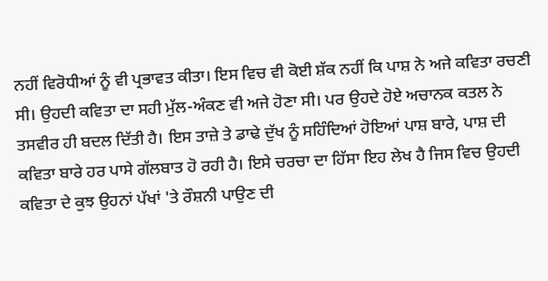ਨਹੀਂ ਵਿਰੋਧੀਆਂ ਨੂੰ ਵੀ ਪ੍ਰਭਾਵਤ ਕੀਤਾ। ਇਸ ਵਿਚ ਵੀ ਕੋਈ ਸ਼ੱਕ ਨਹੀਂ ਕਿ ਪਾਸ਼ ਨੇ ਅਜੇ ਕਵਿਤਾ ਰਚਣੀ ਸੀ। ਉਹਦੀ ਕਵਿਤਾ ਦਾ ਸਹੀ ਮੁੱਲ-ਅੰਕਣ ਵੀ ਅਜੇ ਹੋਣਾ ਸੀ। ਪਰ ਉਹਦੇ ਹੋਏ ਅਚਾਨਕ ਕਤਲ ਨੇ ਤਸਵੀਰ ਹੀ ਬਦਲ ਦਿੱਤੀ ਹੈ। ਇਸ ਤਾਜ਼ੇ ਤੇ ਡਾਢੇ ਦੁੱਖ ਨੂੰ ਸਹਿੰਦਿਆਂ ਹੋਇਆਂ ਪਾਸ਼ ਬਾਰੇ, ਪਾਸ਼ ਦੀ ਕਵਿਤਾ ਬਾਰੇ ਹਰ ਪਾਸੇ ਗੱਲਬਾਤ ਹੋ ਰਹੀ ਹੈ। ਇਸੇ ਚਰਚਾ ਦਾ ਹਿੱਸਾ ਇਹ ਲੇਖ ਹੈ ਜਿਸ ਵਿਚ ਉਹਦੀ ਕਵਿਤਾ ਦੇ ਕੁਝ ਉਹਨਾਂ ਪੱਖਾਂ 'ਤੇ ਰੌਸ਼ਨੀ ਪਾਉਣ ਦੀ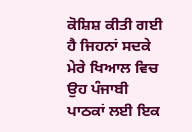ਕੋਸ਼ਿਸ਼ ਕੀਤੀ ਗਈ ਹੈ ਜਿਹਨਾਂ ਸਦਕੇ ਮੇਰੇ ਖਿਆਲ ਵਿਚ ਉਹ ਪੰਜਾਬੀ ਪਾਠਕਾਂ ਲਈ ਇਕ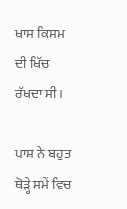ਖਾਸ ਕਿਸਮ ਦੀ ਖਿੱਚ ਰੱਖਦਾ ਸੀ।

ਪਾਸ਼ ਨੇ ਬਹੁਤ ਥੋੜ੍ਹੇ ਸਮੇਂ ਵਿਚ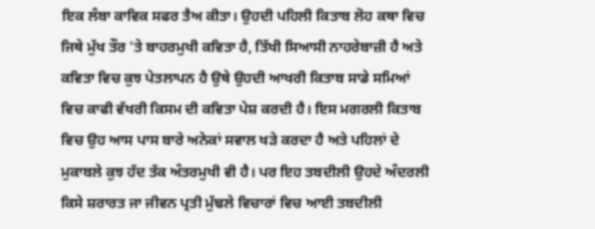ਇਕ ਲੰਬਾ ਕਾਵਿਕ ਸਫਰ ਤੈਅ ਕੀਤਾ। ਉਹਦੀ ਪਹਿਲੀ ਕਿਤਾਬ ਲੋਹ ਕਥਾ ਵਿਚ ਜਿਥੇ ਮੁੱਖ ਤੌਰ 'ਤੇ ਬਾਹਰਮੁਖੀ ਕਵਿਤਾ ਹੈ, ਤਿੱਖੀ ਸਿਆਸੀ ਨਾਹਰੇਬਾਜ਼ੀ ਹੈ ਅਤੇ ਕਵਿਤਾ ਵਿਚ ਕੁਝ ਪੇਤਲਾਪਨ ਹੈ ਉਥੇ ਉਹਦੀ ਆਖਰੀ ਕਿਤਾਬ ਸਾਡੇ ਸਮਿਆਂ ਵਿਚ ਕਾਫੀ ਵੱਖਰੀ ਕਿਸਮ ਦੀ ਕਵਿਤਾ ਪੇਸ਼ ਕਰਦੀ ਹੈ। ਇਸ ਮਗਰਲੀ ਕਿਤਾਬ ਵਿਚ ਉਹ ਆਸ ਪਾਸ ਬਾਰੇ ਅਨੇਕਾਂ ਸਵਾਲ ਖੜੇ ਕਰਦਾ ਹੈ ਅਤੇ ਪਹਿਲਾਂ ਦੇ ਮੁਕਾਬਲੇ ਕੁਝ ਹੱਦ ਤੱਕ ਅੰਤਰਮੁਖੀ ਵੀ ਹੈ। ਪਰ ਇਹ ਤਬਦੀਲੀ ਉਹਦੇ ਅੰਦਰਲੀ ਕਿਸੇ ਸ਼ਰਾਰਤ ਜਾ ਜੀਵਨ ਪ੍ਰਤੀ ਮੁੱਢਲੇ ਵਿਚਾਰਾਂ ਵਿਚ ਆਈ ਤਬਦੀਲੀ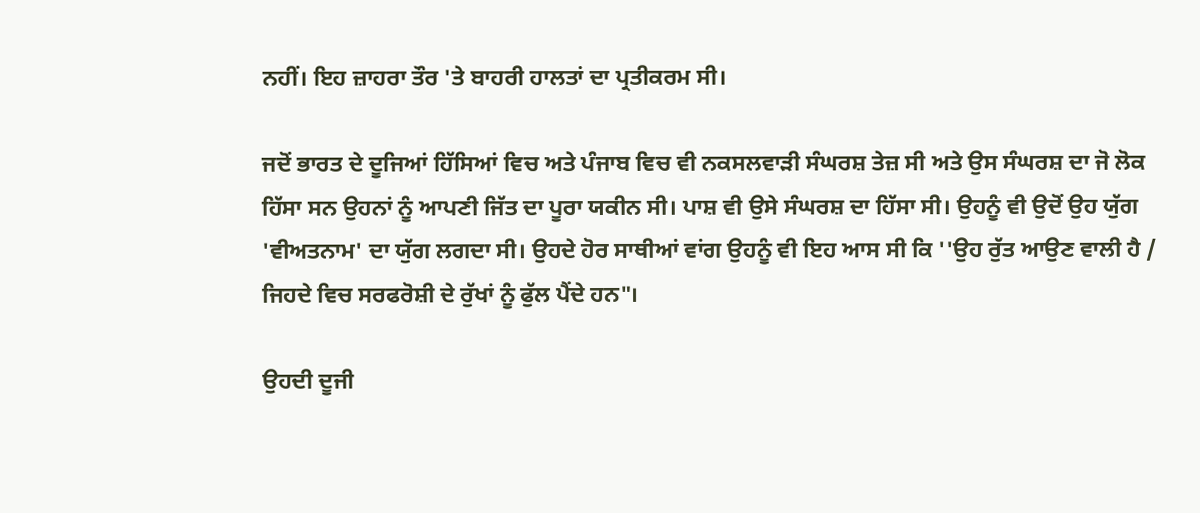ਨਹੀਂ। ਇਹ ਜ਼ਾਹਰਾ ਤੌਰ 'ਤੇ ਬਾਹਰੀ ਹਾਲਤਾਂ ਦਾ ਪ੍ਰਤੀਕਰਮ ਸੀ।

ਜਦੋਂ ਭਾਰਤ ਦੇ ਦੂਜਿਆਂ ਹਿੱਸਿਆਂ ਵਿਚ ਅਤੇ ਪੰਜਾਬ ਵਿਚ ਵੀ ਨਕਸਲਵਾੜੀ ਸੰਘਰਸ਼ ਤੇਜ਼ ਸੀ ਅਤੇ ਉਸ ਸੰਘਰਸ਼ ਦਾ ਜੋ ਲੋਕ ਹਿੱਸਾ ਸਨ ਉਹਨਾਂ ਨੂੰ ਆਪਣੀ ਜਿੱਤ ਦਾ ਪੂਰਾ ਯਕੀਨ ਸੀ। ਪਾਸ਼ ਵੀ ਉਸੇ ਸੰਘਰਸ਼ ਦਾ ਹਿੱਸਾ ਸੀ। ਉਹਨੂੰ ਵੀ ਉਦੋਂ ਉਹ ਯੁੱਗ 'ਵੀਅਤਨਾਮ' ਦਾ ਯੁੱਗ ਲਗਦਾ ਸੀ। ਉਹਦੇ ਹੋਰ ਸਾਥੀਆਂ ਵਾਂਗ ਉਹਨੂੰ ਵੀ ਇਹ ਆਸ ਸੀ ਕਿ ''ਉਹ ਰੁੱਤ ਆਉਣ ਵਾਲੀ ਹੈ / ਜਿਹਦੇ ਵਿਚ ਸਰਫਰੋਸ਼ੀ ਦੇ ਰੁੱਖਾਂ ਨੂੰ ਫੁੱਲ ਪੈਂਦੇ ਹਨ"।

ਉਹਦੀ ਦੂਜੀ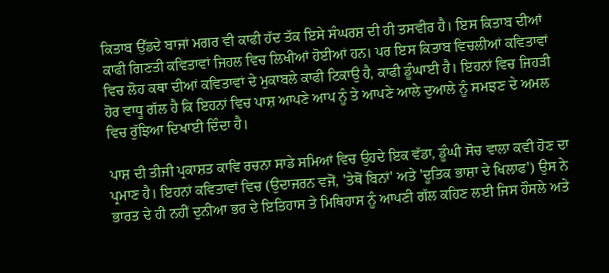ਕਿਤਾਬ ਉੱਡਦੇ ਬਾਜਾਂ ਮਗਰ ਵੀ ਕਾਫੀ ਹੱਦ ਤੱਕ ਇਸੇ ਸੰਘਰਸ਼ ਦੀ ਹੀ ਤਸਵੀਰ ਹੈ। ਇਸ ਕਿਤਾਬ ਦੀਆਂ ਕਾਫੀ ਗਿਣਤੀ ਕਵਿਤਾਵਾਂ ਜਿਹਲ ਵਿਚ ਲਿਖੀਆਂ ਹੋਈਆਂ ਹਨ। ਪਰ ਇਸ ਕਿਤਾਬ ਵਿਚਲੀਆਂ ਕਵਿਤਾਵਾਂ ਵਿਚ ਲੋਹ ਕਥਾ ਦੀਆਂ ਕਵਿਤਾਵਾਂ ਦੇ ਮੁਕਾਬਲੇ ਕਾਫੀ ਟਿਕਾਉ ਹੈ, ਕਾਫੀ ਡੂੰਘਾਈ ਹੈ। ਇਹਨਾਂ ਵਿਚ ਜਿਹੜੀ ਹੋਰ ਵਾਧੂ ਗੱਲ ਹੈ ਕਿ ਇਹਨਾਂ ਵਿਚ ਪਾਸ਼ ਆਪਣੇ ਆਪ ਨੂੰ ਤੇ ਆਪਣੇ ਆਲੇ ਦੁਆਲੇ ਨੂੰ ਸਮਝਣ ਦੇ ਅਮਲ ਵਿਚ ਰੁੱਝਿਆ ਦਿਖਾਈ ਦਿੰਦਾ ਹੈ।

ਪਾਸ਼ ਦੀ ਤੀਜੀ ਪ੍ਰਕਾਸ਼ਤ ਕਾਵਿ ਰਚਨਾ ਸਾਡੇ ਸਮਿਆਂ ਵਿਚ ਉਹਦੇ ਇਕ ਵੱਡਾ, ਡੂੰਘੀ ਸੋਚ ਵਾਲਾ ਕਵੀ ਹੋਣ ਦਾ ਪ੍ਰਮਾਣ ਹੈ। ਇਹਨਾਂ ਕਵਿਤਾਵਾਂ ਵਿਚ (ਉਦਾਜਰਨ ਵਜੋਂ, 'ਤੇਥੋਂ ਬਿਨਾਂ' ਅਤੇ 'ਦੂਤਿਕ ਭਾਸ਼ਾ ਦੇ ਖਿਲਾਫ') ਉਸ ਨੇ ਭਾਰਤ ਦੇ ਹੀ ਨਹੀਂ ਦੁਨੀਆ ਭਰ ਦੇ ਇਤਿਹਾਸ ਤੇ ਮਿਥਿਹਾਸ ਨੂੰ ਆਪਣੀ ਗੱਲ ਕਹਿਣ ਲਈ ਜਿਸ ਹੌਸਲੇ ਅਤੇ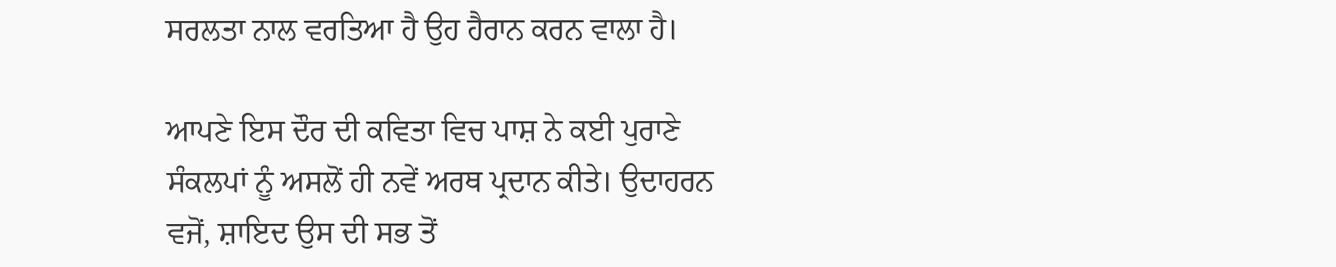ਸਰਲਤਾ ਨਾਲ ਵਰਤਿਆ ਹੈ ਉਹ ਹੈਰਾਨ ਕਰਨ ਵਾਲਾ ਹੈ।

ਆਪਣੇ ਇਸ ਦੌਰ ਦੀ ਕਵਿਤਾ ਵਿਚ ਪਾਸ਼ ਨੇ ਕਈ ਪੁਰਾਣੇ ਸੰਕਲਪਾਂ ਨੂੰ ਅਸਲੋਂ ਹੀ ਨਵੇਂ ਅਰਥ ਪ੍ਰਦਾਨ ਕੀਤੇ। ਉਦਾਹਰਨ ਵਜੋਂ, ਸ਼ਾਇਦ ਉਸ ਦੀ ਸਭ ਤੋਂ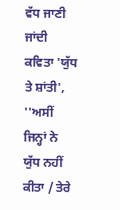ਵੱਧ ਜਾਣੀ ਜਾਂਦੀ ਕਵਿਤਾ 'ਯੁੱਧ ਤੇ ਸ਼ਾਂਤੀ', ''ਅਸੀਂ ਜਿਨ੍ਹਾਂ ਨੇ ਯੁੱਧ ਨਹੀਂ ਕੀਤਾ / ਤੇਰੇ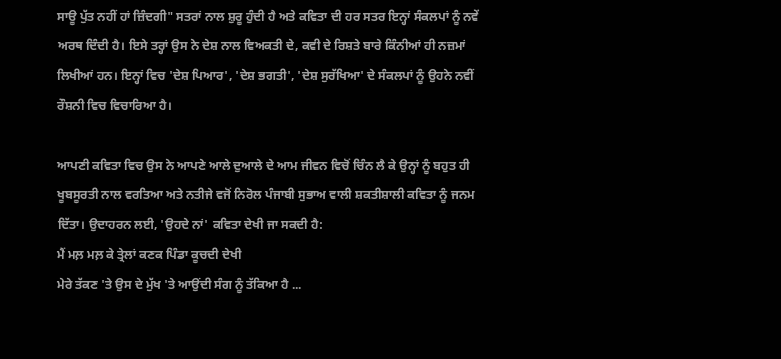ਸਾਊ ਪੁੱਤ ਨਹੀਂ ਹਾਂ ਜ਼ਿੰਦਗੀ" ਸਤਰਾਂ ਨਾਲ ਸ਼ੁਰੂ ਹੁੰਦੀ ਹੈ ਅਤੇ ਕਵਿਤਾ ਦੀ ਹਰ ਸਤਰ ਇਨ੍ਹਾਂ ਸੰਕਲਪਾਂ ਨੂੰ ਨਵੇਂ ਅਰਥ ਦਿੰਦੀ ਹੈ। ਇਸੇ ਤਰ੍ਹਾਂ ਉਸ ਨੇ ਦੇਸ਼ ਨਾਲ ਵਿਅਕਤੀ ਦੇ, ਕਵੀ ਦੇ ਰਿਸ਼ਤੇ ਬਾਰੇ ਕਿੰਨੀਆਂ ਹੀ ਨਜ਼ਮਾਂ ਲਿਖੀਆਂ ਹਨ। ਇਨ੍ਹਾਂ ਵਿਚ 'ਦੇਸ਼ ਪਿਆਰ', 'ਦੇਸ਼ ਭਗਤੀ', 'ਦੇਸ਼ ਸੁਰੱਖਿਆ' ਦੇ ਸੰਕਲਪਾਂ ਨੂੰ ਉਹਨੇ ਨਵੀਂ ਰੌਸ਼ਨੀ ਵਿਚ ਵਿਚਾਰਿਆ ਹੈ।

ਆਪਣੀ ਕਵਿਤਾ ਵਿਚ ਉਸ ਨੇ ਆਪਣੇ ਆਲੇ ਦੁਆਲੇ ਦੇ ਆਮ ਜੀਵਨ ਵਿਚੋਂ ਚਿੰਨ ਲੈ ਕੇ ਉਨ੍ਹਾਂ ਨੂੰ ਬਹੁਤ ਹੀ ਖੂਬਸੂਰਤੀ ਨਾਲ ਵਰਤਿਆ ਅਤੇ ਨਤੀਜੇ ਵਜੋਂ ਨਿਰੋਲ ਪੰਜਾਬੀ ਸੁਭਾਅ ਵਾਲੀ ਸ਼ਕਤੀਸ਼ਾਲੀ ਕਵਿਤਾ ਨੂੰ ਜਨਮ ਦਿੱਤਾ। ਉਦਾਹਰਨ ਲਈ, 'ਉਹਦੇ ਨਾਂ' ਕਵਿਤਾ ਦੇਖੀ ਜਾ ਸਕਦੀ ਹੈ:
ਮੈਂ ਮਲ਼ ਮਲ਼ ਕੇ ਤ੍ਰੇਲਾਂ ਕਣਕ ਪਿੰਡਾ ਕੂਚਦੀ ਦੇਖੀ
ਮੇਰੇ ਤੱਕਣ 'ਤੇ ਉਸ ਦੇ ਮੁੱਖ 'ਤੇ ਆਉਂਦੀ ਸੰਗ ਨੂੰ ਤੱਕਿਆ ਹੈ ...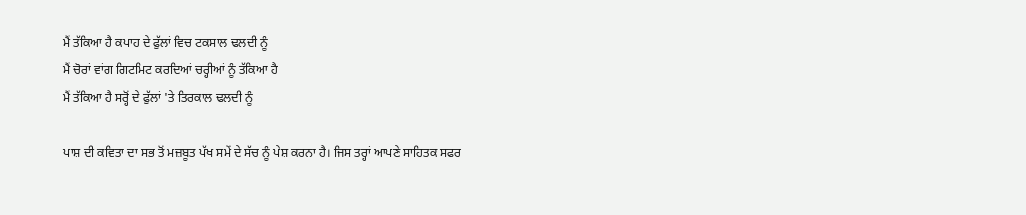ਮੈਂ ਤੱਕਿਆ ਹੈ ਕਪਾਹ ਦੇ ਫੁੱਲਾਂ ਵਿਚ ਟਕਸਾਲ ਢਲਦੀ ਨੂੰ
ਮੈਂ ਚੋਰਾਂ ਵਾਂਗ ਗਿਟਮਿਟ ਕਰਦਿਆਂ ਚਰ੍ਹੀਆਂ ਨੂੰ ਤੱਕਿਆ ਹੈ
ਮੈਂ ਤੱਕਿਆ ਹੈ ਸਰ੍ਹੋਂ ਦੇ ਫੁੱਲਾਂ 'ਤੇ ਤਿਰਕਾਲ ਢਲਦੀ ਨੂੰ

ਪਾਸ਼ ਦੀ ਕਵਿਤਾ ਦਾ ਸਭ ਤੋਂ ਮਜ਼ਬੂਤ ਪੱਖ ਸਮੇਂ ਦੇ ਸੱਚ ਨੂੰ ਪੇਸ਼ ਕਰਨਾ ਹੈ। ਜਿਸ ਤਰ੍ਹਾਂ ਆਪਣੇ ਸਾਹਿਤਕ ਸਫਰ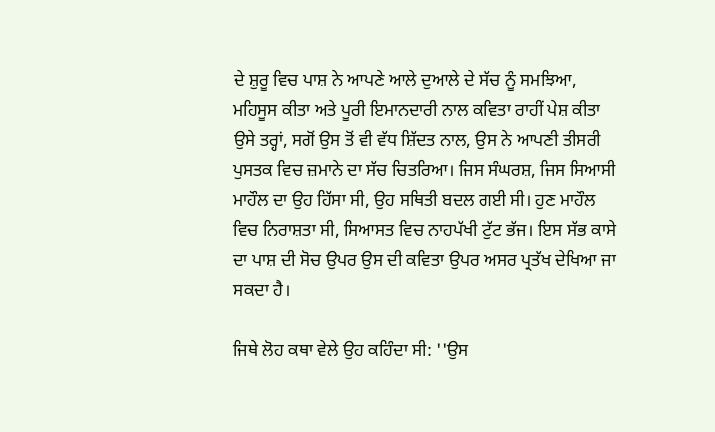ਦੇ ਸ਼ੁਰੂ ਵਿਚ ਪਾਸ਼ ਨੇ ਆਪਣੇ ਆਲੇ ਦੁਆਲੇ ਦੇ ਸੱਚ ਨੂੰ ਸਮਝਿਆ, ਮਹਿਸੂਸ ਕੀਤਾ ਅਤੇ ਪੂਰੀ ਇਮਾਨਦਾਰੀ ਨਾਲ ਕਵਿਤਾ ਰਾਹੀਂ ਪੇਸ਼ ਕੀਤਾ ਉਸੇ ਤਰ੍ਹਾਂ, ਸਗੋਂ ਉਸ ਤੋਂ ਵੀ ਵੱਧ ਸ਼ਿੱਦਤ ਨਾਲ, ਉਸ ਨੇ ਆਪਣੀ ਤੀਸਰੀ ਪੁਸਤਕ ਵਿਚ ਜ਼ਮਾਨੇ ਦਾ ਸੱਚ ਚਿਤਰਿਆ। ਜਿਸ ਸੰਘਰਸ਼, ਜਿਸ ਸਿਆਸੀ ਮਾਹੌਲ ਦਾ ਉਹ ਹਿੱਸਾ ਸੀ, ਉਹ ਸਥਿਤੀ ਬਦਲ ਗਈ ਸੀ। ਹੁਣ ਮਾਹੌਲ ਵਿਚ ਨਿਰਾਸ਼ਤਾ ਸੀ, ਸਿਆਸਤ ਵਿਚ ਨਾਹਪੱਖੀ ਟੁੱਟ ਭੱਜ। ਇਸ ਸੱਭ ਕਾਸੇ ਦਾ ਪਾਸ਼ ਦੀ ਸੋਚ ਉਪਰ ਉਸ ਦੀ ਕਵਿਤਾ ਉਪਰ ਅਸਰ ਪ੍ਰਤੱਖ ਦੇਖਿਆ ਜਾ ਸਕਦਾ ਹੈ।

ਜਿਥੇ ਲੋਹ ਕਥਾ ਵੇਲੇ ਉਹ ਕਹਿੰਦਾ ਸੀ: ''ਉਸ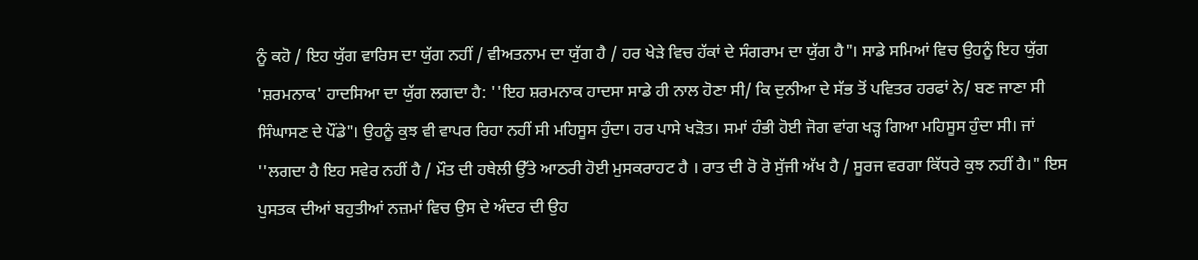ਨੂੰ ਕਹੋ / ਇਹ ਯੁੱਗ ਵਾਰਿਸ ਦਾ ਯੁੱਗ ਨਹੀਂ / ਵੀਅਤਨਾਮ ਦਾ ਯੁੱਗ ਹੈ / ਹਰ ਖੇੜੇ ਵਿਚ ਹੱਕਾਂ ਦੇ ਸੰਗਰਾਮ ਦਾ ਯੁੱਗ ਹੈ"। ਸਾਡੇ ਸਮਿਆਂ ਵਿਚ ਉਹਨੂੰ ਇਹ ਯੁੱਗ 'ਸ਼ਰਮਨਾਕ' ਹਾਦਸਿਆ ਦਾ ਯੁੱਗ ਲਗਦਾ ਹੈ: ''ਇਹ ਸ਼ਰਮਨਾਕ ਹਾਦਸਾ ਸਾਡੇ ਹੀ ਨਾਲ ਹੋਣਾ ਸੀ/ ਕਿ ਦੁਨੀਆ ਦੇ ਸੱਭ ਤੋਂ ਪਵਿਤਰ ਹਰਫਾਂ ਨੇ/ ਬਣ ਜਾਣਾ ਸੀ ਸਿੰਘਾਸਣ ਦੇ ਪੌਂਡੇ"। ਉਹਨੂੰ ਕੁਝ ਵੀ ਵਾਪਰ ਰਿਹਾ ਨਹੀਂ ਸੀ ਮਹਿਸੂਸ ਹੁੰਦਾ। ਹਰ ਪਾਸੇ ਖੜੋਤ। ਸਮਾਂ ਹੰਭੀ ਹੋਈ ਜੋਗ ਵਾਂਗ ਖੜ੍ਹ ਗਿਆ ਮਹਿਸੂਸ ਹੁੰਦਾ ਸੀ। ਜਾਂ ''ਲਗਦਾ ਹੈ ਇਹ ਸਵੇਰ ਨਹੀਂ ਹੈ / ਮੌਤ ਦੀ ਹਥੇਲੀ ਉੱਤੇ ਆਠਰੀ ਹੋਈ ਮੁਸਕਰਾਹਟ ਹੈ । ਰਾਤ ਦੀ ਰੋ ਰੋ ਸੁੱਜੀ ਅੱਖ ਹੈ / ਸੂਰਜ ਵਰਗਾ ਕਿੱਧਰੇ ਕੁਝ ਨਹੀਂ ਹੈ।" ਇਸ ਪੁਸਤਕ ਦੀਆਂ ਬਹੁਤੀਆਂ ਨਜ਼ਮਾਂ ਵਿਚ ਉਸ ਦੇ ਅੰਦਰ ਦੀ ਉਹ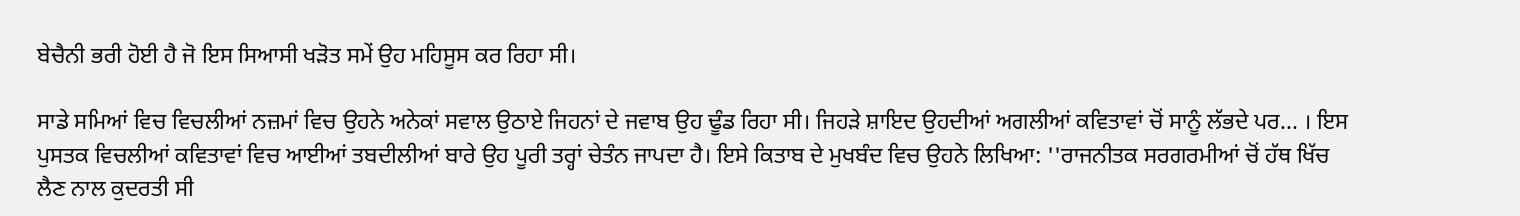ਬੇਚੈਨੀ ਭਰੀ ਹੋਈ ਹੈ ਜੋ ਇਸ ਸਿਆਸੀ ਖੜੋਤ ਸਮੇਂ ਉਹ ਮਹਿਸੂਸ ਕਰ ਰਿਹਾ ਸੀ।

ਸਾਡੇ ਸਮਿਆਂ ਵਿਚ ਵਿਚਲੀਆਂ ਨਜ਼ਮਾਂ ਵਿਚ ਉਹਨੇ ਅਨੇਕਾਂ ਸਵਾਲ ਉਠਾਏ ਜਿਹਨਾਂ ਦੇ ਜਵਾਬ ਉਹ ਢੂੰਡ ਰਿਹਾ ਸੀ। ਜਿਹੜੇ ਸ਼ਾਇਦ ਉਹਦੀਆਂ ਅਗਲੀਆਂ ਕਵਿਤਾਵਾਂ ਚੋਂ ਸਾਨੂੰ ਲੱਭਦੇ ਪਰ... । ਇਸ ਪੁਸਤਕ ਵਿਚਲੀਆਂ ਕਵਿਤਾਵਾਂ ਵਿਚ ਆਈਆਂ ਤਬਦੀਲੀਆਂ ਬਾਰੇ ਉਹ ਪੂਰੀ ਤਰ੍ਹਾਂ ਚੇਤੰਨ ਜਾਪਦਾ ਹੈ। ਇਸੇ ਕਿਤਾਬ ਦੇ ਮੁਖਬੰਦ ਵਿਚ ਉਹਨੇ ਲਿਖਿਆ: ''ਰਾਜਨੀਤਕ ਸਰਗਰਮੀਆਂ ਚੋਂ ਹੱਥ ਖਿੱਚ ਲੈਣ ਨਾਲ ਕੁਦਰਤੀ ਸੀ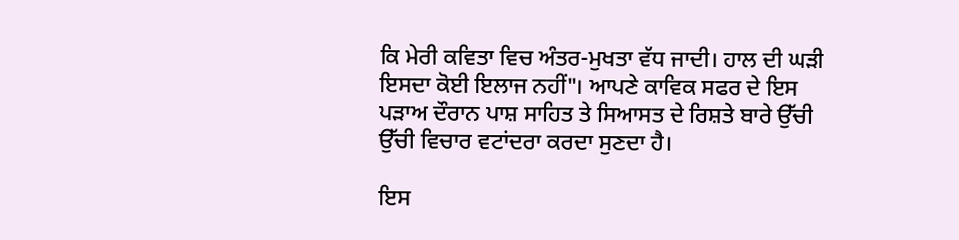ਕਿ ਮੇਰੀ ਕਵਿਤਾ ਵਿਚ ਅੰਤਰ-ਮੁਖਤਾ ਵੱਧ ਜਾਦੀ। ਹਾਲ ਦੀ ਘੜੀ ਇਸਦਾ ਕੋਈ ਇਲਾਜ ਨਹੀਂ"। ਆਪਣੇ ਕਾਵਿਕ ਸਫਰ ਦੇ ਇਸ ਪੜਾਅ ਦੌਰਾਨ ਪਾਸ਼ ਸਾਹਿਤ ਤੇ ਸਿਆਸਤ ਦੇ ਰਿਸ਼ਤੇ ਬਾਰੇ ਉੱਚੀ ਉੱਚੀ ਵਿਚਾਰ ਵਟਾਂਦਰਾ ਕਰਦਾ ਸੁਣਦਾ ਹੈ।

ਇਸ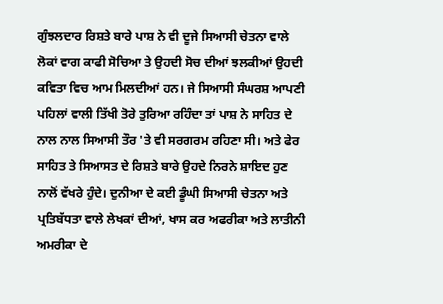ਗੁੰਝਲਦਾਰ ਰਿਸ਼ਤੇ ਬਾਰੇ ਪਾਸ਼ ਨੇ ਵੀ ਦੂਜੇ ਸਿਆਸੀ ਚੇਤਨਾ ਵਾਲੇ ਲੋਕਾਂ ਵਾਗ ਕਾਫੀ ਸੋਚਿਆ ਤੇ ਉਹਦੀ ਸੋਚ ਦੀਆਂ ਝਲਕੀਆਂ ਉਹਦੀ ਕਵਿਤਾ ਵਿਚ ਆਮ ਮਿਲਦੀਆਂ ਹਨ। ਜੇ ਸਿਆਸੀ ਸੰਘਰਸ਼ ਆਪਣੀ ਪਹਿਲਾਂ ਵਾਲੀ ਤਿੱਖੀ ਤੋਰੇ ਤੁਰਿਆ ਰਹਿੰਦਾ ਤਾਂ ਪਾਸ਼ ਨੇ ਸਾਹਿਤ ਦੇ ਨਾਲ ਨਾਲ ਸਿਆਸੀ ਤੌਰ 'ਤੇ ਵੀ ਸਰਗਰਮ ਰਹਿਣਾ ਸੀ। ਅਤੇ ਫੇਰ ਸਾਹਿਤ ਤੇ ਸਿਆਸਤ ਦੇ ਰਿਸ਼ਤੇ ਬਾਰੇ ਉਹਦੇ ਨਿਰਨੇ ਸ਼ਾਇਦ ਹੁਣ ਨਾਲੋਂ ਵੱਖਰੇ ਹੁੰਦੇ। ਦੁਨੀਆ ਦੇ ਕਈ ਡੂੰਘੀ ਸਿਆਸੀ ਚੇਤਨਾ ਅਤੇ ਪ੍ਰਤਿਬੱਧਤਾ ਵਾਲੇ ਲੇਖਕਾਂ ਦੀਆਂ, ਖਾਸ ਕਰ ਅਫਰੀਕਾ ਅਤੇ ਲਾਤੀਨੀ ਅਮਰੀਕਾ ਦੇ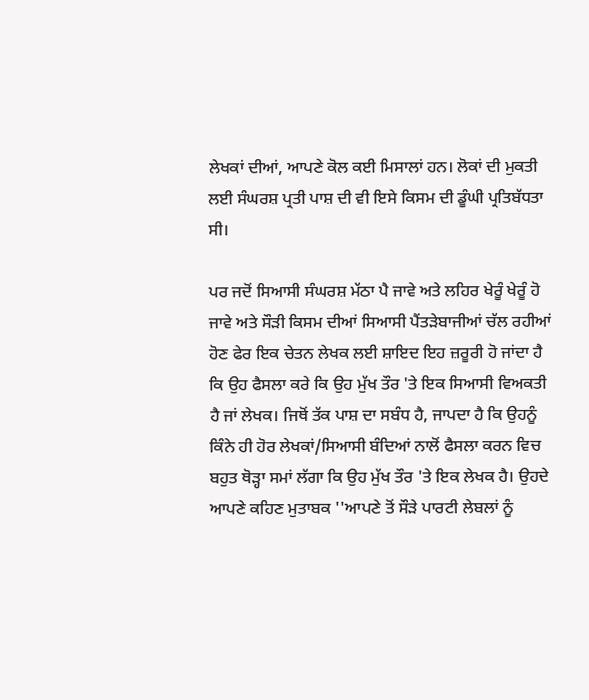ਲੇਖਕਾਂ ਦੀਆਂ, ਆਪਣੇ ਕੋਲ ਕਈ ਮਿਸਾਲਾਂ ਹਨ। ਲੋਕਾਂ ਦੀ ਮੁਕਤੀ ਲਈ ਸੰਘਰਸ਼ ਪ੍ਰਤੀ ਪਾਸ਼ ਦੀ ਵੀ ਇਸੇ ਕਿਸਮ ਦੀ ਡੂੰਘੀ ਪ੍ਰਤਿਬੱਧਤਾ ਸੀ।

ਪਰ ਜਦੋਂ ਸਿਆਸੀ ਸੰਘਰਸ਼ ਮੱਠਾ ਪੈ ਜਾਵੇ ਅਤੇ ਲਹਿਰ ਖੇਰੂੰ ਖੇਰੂੰ ਹੋ ਜਾਵੇ ਅਤੇ ਸੌੜੀ ਕਿਸਮ ਦੀਆਂ ਸਿਆਸੀ ਪੈਂਤੜੇਬਾਜੀਆਂ ਚੱਲ ਰਹੀਆਂ ਹੋਣ ਫੇਰ ਇਕ ਚੇਤਨ ਲੇਖਕ ਲਈ ਸ਼ਾਇਦ ਇਹ ਜ਼ਰੂਰੀ ਹੋ ਜਾਂਦਾ ਹੈ ਕਿ ਉਹ ਫੈਸਲਾ ਕਰੇ ਕਿ ਉਹ ਮੁੱਖ ਤੌਰ 'ਤੇ ਇਕ ਸਿਆਸੀ ਵਿਅਕਤੀ ਹੈ ਜਾਂ ਲੇਖਕ। ਜਿਥੋਂ ਤੱਕ ਪਾਸ਼ ਦਾ ਸਬੰਧ ਹੈ, ਜਾਪਦਾ ਹੈ ਕਿ ਉਹਨੂੰ ਕਿੰਨੇ ਹੀ ਹੋਰ ਲੇਖਕਾਂ/ਸਿਆਸੀ ਬੰਦਿਆਂ ਨਾਲੋਂ ਫੈਸਲਾ ਕਰਨ ਵਿਚ ਬਹੁਤ ਥੋੜ੍ਹਾ ਸਮਾਂ ਲੱਗਾ ਕਿ ਉਹ ਮੁੱਖ ਤੌਰ 'ਤੇ ਇਕ ਲੇਖਕ ਹੈ। ਉਹਦੇ ਆਪਣੇ ਕਹਿਣ ਮੁਤਾਬਕ ''ਆਪਣੇ ਤੋਂ ਸੌੜੇ ਪਾਰਟੀ ਲੇਬਲਾਂ ਨੂੰ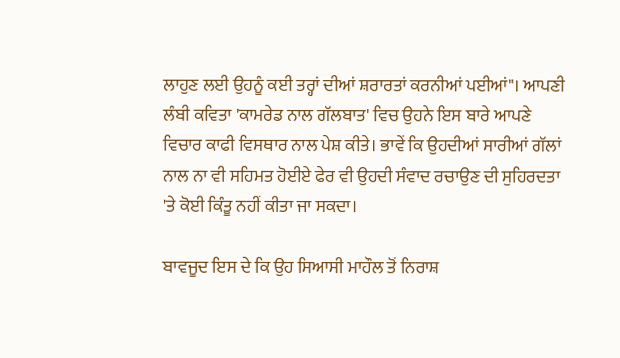ਲਾਹੁਣ ਲਈ ਉਹਨੂੰ ਕਈ ਤਰ੍ਹਾਂ ਦੀਆਂ ਸ਼ਰਾਰਤਾਂ ਕਰਨੀਆਂ ਪਈਆਂ"। ਆਪਣੀ ਲੰਬੀ ਕਵਿਤਾ 'ਕਾਮਰੇਡ ਨਾਲ ਗੱਲਬਾਤ' ਵਿਚ ਉਹਨੇ ਇਸ ਬਾਰੇ ਆਪਣੇ ਵਿਚਾਰ ਕਾਫੀ ਵਿਸਥਾਰ ਨਾਲ ਪੇਸ਼ ਕੀਤੇ। ਭਾਵੇਂ ਕਿ ਉਹਦੀਆਂ ਸਾਰੀਆਂ ਗੱਲਾਂ ਨਾਲ ਨਾ ਵੀ ਸਹਿਮਤ ਹੋਈਏ ਫੇਰ ਵੀ ਉਹਦੀ ਸੰਵਾਦ ਰਚਾਉਣ ਦੀ ਸੁਹਿਰਦਤਾ 'ਤੇ ਕੋਈ ਕਿੰਤੂ ਨਹੀਂ ਕੀਤਾ ਜਾ ਸਕਦਾ।

ਬਾਵਜੂਦ ਇਸ ਦੇ ਕਿ ਉਹ ਸਿਆਸੀ ਮਾਹੌਲ ਤੋਂ ਨਿਰਾਸ਼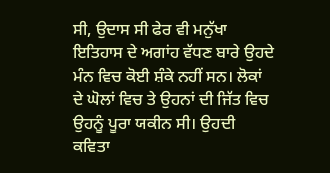ਸੀ, ਉਦਾਸ ਸੀ ਫੇਰ ਵੀ ਮਨੁੱਖਾ ਇਤਿਹਾਸ ਦੇ ਅਗਾਂਹ ਵੱਧਣ ਬਾਰੇ ਉਹਦੇ ਮੰਨ ਵਿਚ ਕੋਈ ਸ਼ੰਕੇ ਨਹੀਂ ਸਨ। ਲੋਕਾਂ ਦੇ ਘੋਲਾਂ ਵਿਚ ਤੇ ਉਹਨਾਂ ਦੀ ਜਿੱਤ ਵਿਚ ਉਹਨੂੰ ਪੂਰਾ ਯਕੀਨ ਸੀ। ਉਹਦੀ ਕਵਿਤਾ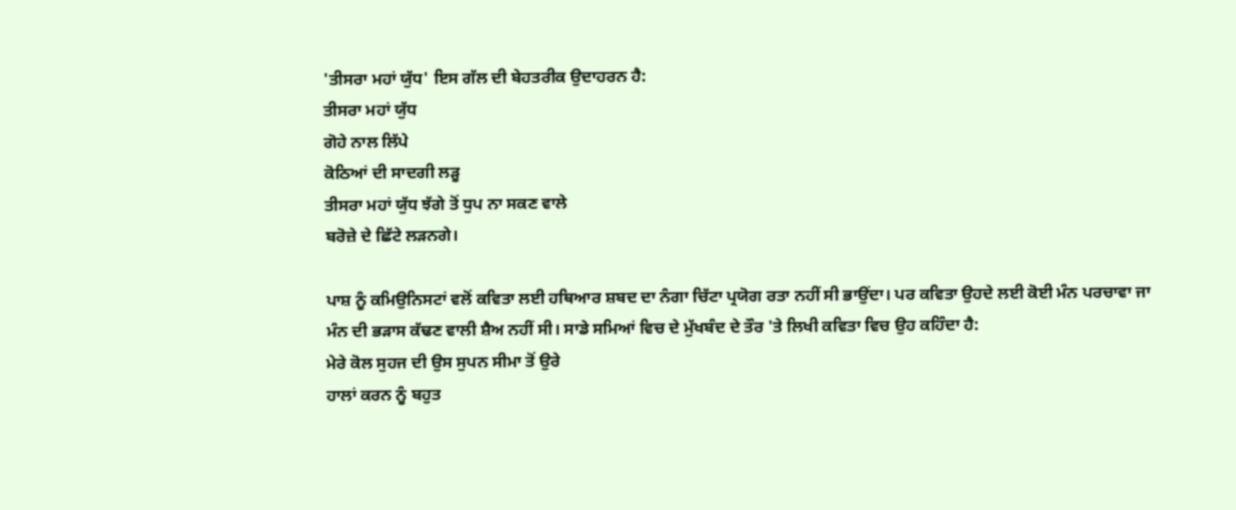'ਤੀਸਰਾ ਮਹਾਂ ਯੁੱਧ' ਇਸ ਗੱਲ ਦੀ ਬੇਹਤਰੀਕ ਉਦਾਹਰਨ ਹੈ:
ਤੀਸਰਾ ਮਹਾਂ ਯੁੱਧ
ਗੋਹੇ ਨਾਲ ਲਿੱਪੇ
ਕੋਠਿਆਂ ਦੀ ਸਾਦਗੀ ਲੜੂ
ਤੀਸਰਾ ਮਹਾਂ ਯੁੱਧ ਝੱਗੇ ਤੋਂ ਧੁਪ ਨਾ ਸਕਣ ਵਾਲੇ
ਬਰੋਜ਼ੇ ਦੇ ਛਿੱਟੇ ਲੜਨਗੇ।

ਪਾਸ਼ ਨੂੰ ਕਮਿਉਨਿਸਟਾਂ ਵਲੋਂ ਕਵਿਤਾ ਲਈ ਹਥਿਆਰ ਸ਼ਬਦ ਦਾ ਨੰਗਾ ਚਿੱਟਾ ਪ੍ਰਯੋਗ ਰਤਾ ਨਹੀਂ ਸੀ ਭਾਉਂਦਾ। ਪਰ ਕਵਿਤਾ ਉਹਦੇ ਲਈ ਕੋਈ ਮੰਨ ਪਰਚਾਵਾ ਜਾ ਮੰਨ ਦੀ ਭੜਾਸ ਕੱਢਣ ਵਾਲੀ ਸ਼ੈਅ ਨਹੀਂ ਸੀ। ਸਾਡੇ ਸਮਿਆਂ ਵਿਚ ਦੇ ਮੁੱਖਬੰਦ ਦੇ ਤੌਰ 'ਤੇ ਲਿਖੀ ਕਵਿਤਾ ਵਿਚ ਉਹ ਕਹਿੰਦਾ ਹੈ:
ਮੇਰੇ ਕੋਲ ਸੁਹਜ ਦੀ ਉਸ ਸੁਪਨ ਸੀਮਾ ਤੋਂ ਉਰੇ
ਹਾਲਾਂ ਕਰਨ ਨੂੰ ਬਹੁਤ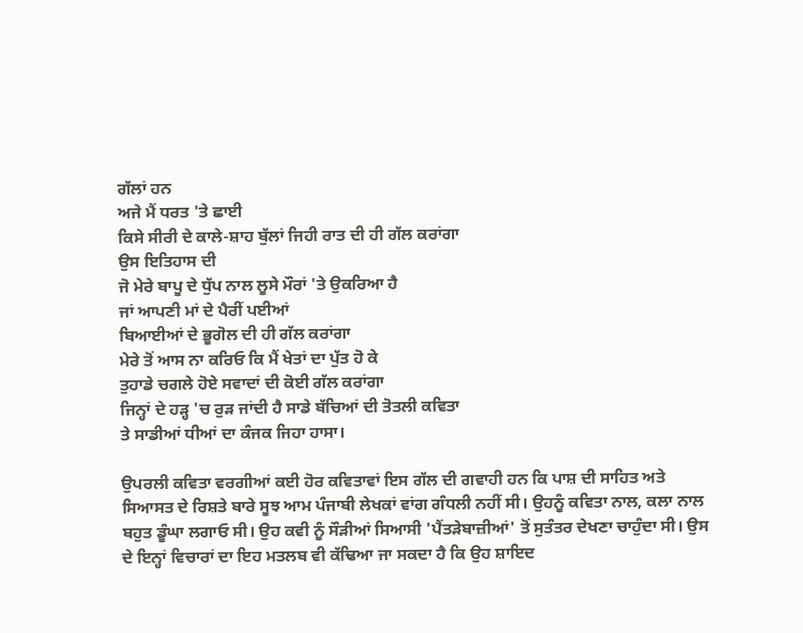ਗੱਲਾਂ ਹਨ
ਅਜੇ ਮੈਂ ਧਰਤ 'ਤੇ ਛਾਈ
ਕਿਸੇ ਸੀਰੀ ਦੇ ਕਾਲੇ-ਸ਼ਾਹ ਬੁੱਲਾਂ ਜਿਹੀ ਰਾਤ ਦੀ ਹੀ ਗੱਲ ਕਰਾਂਗਾ
ਉਸ ਇਤਿਹਾਸ ਦੀ
ਜੋ ਮੇਰੇ ਬਾਪੂ ਦੇ ਧੁੱਪ ਨਾਲ ਲੂਸੇ ਮੌਰਾਂ 'ਤੇ ਉਕਰਿਆ ਹੈ
ਜਾਂ ਆਪਣੀ ਮਾਂ ਦੇ ਪੈਰੀਂ ਪਈਆਂ
ਬਿਆਈਆਂ ਦੇ ਭੂਗੋਲ ਦੀ ਹੀ ਗੱਲ ਕਰਾਂਗਾ
ਮੇਰੇ ਤੋਂ ਆਸ ਨਾ ਕਰਿਓ ਕਿ ਮੈਂ ਖੇਤਾਂ ਦਾ ਪੁੱਤ ਹੋ ਕੇ
ਤੁਹਾਡੇ ਚਗਲੇ ਹੋਏ ਸਵਾਦਾਂ ਦੀ ਕੋਈ ਗੱਲ ਕਰਾਂਗਾ
ਜਿਨ੍ਹਾਂ ਦੇ ਹੜ੍ਹ 'ਚ ਰੁੜ ਜਾਂਦੀ ਹੈ ਸਾਡੇ ਬੱਚਿਆਂ ਦੀ ਤੋਤਲੀ ਕਵਿਤਾ
ਤੇ ਸਾਡੀਆਂ ਧੀਆਂ ਦਾ ਕੰਜਕ ਜਿਹਾ ਹਾਸਾ।

ਉਪਰਲੀ ਕਵਿਤਾ ਵਰਗੀਆਂ ਕਈ ਹੋਰ ਕਵਿਤਾਵਾਂ ਇਸ ਗੱਲ ਦੀ ਗਵਾਹੀ ਹਨ ਕਿ ਪਾਸ਼ ਦੀ ਸਾਹਿਤ ਅਤੇ ਸਿਆਸਤ ਦੇ ਰਿਸ਼ਤੇ ਬਾਰੇ ਸੂਝ ਆਮ ਪੰਜਾਬੀ ਲੇਖਕਾਂ ਵਾਂਗ ਗੰਧਲੀ ਨਹੀਂ ਸੀ। ਉਹਨੂੰ ਕਵਿਤਾ ਨਾਲ, ਕਲਾ ਨਾਲ ਬਹੁਤ ਡੂੰਘਾ ਲਗਾਓ ਸੀ। ਉਹ ਕਵੀ ਨੂੰ ਸੌੜੀਆਂ ਸਿਆਸੀ 'ਪੈਂਤੜੇਬਾਜ਼ੀਆਂ' ਤੋਂ ਸੁਤੰਤਰ ਦੇਖਣਾ ਚਾਹੁੰਦਾ ਸੀ। ਉਸ ਦੇ ਇਨ੍ਹਾਂ ਵਿਚਾਰਾਂ ਦਾ ਇਹ ਮਤਲਬ ਵੀ ਕੱਢਿਆ ਜਾ ਸਕਦਾ ਹੈ ਕਿ ਉਹ ਸ਼ਾਇਦ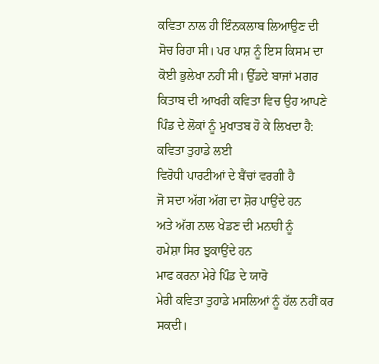ਕਵਿਤਾ ਨਾਲ ਹੀ ਇੰਨਕਲਾਬ ਲਿਆਉਣ ਦੀ ਸੋਚ ਰਿਹਾ ਸੀ। ਪਰ ਪਾਸ਼ ਨੂੰ ਇਸ ਕਿਸਮ ਦਾ ਕੋਈ ਭੁਲੇਖਾ ਨਹੀਂ ਸੀ। ਉੱਡਦੇ ਬਾਜਾਂ ਮਗਰ ਕਿਤਾਬ ਦੀ ਆਖਰੀ ਕਵਿਤਾ ਵਿਚ ਉਹ ਆਪਣੇ ਪਿੰਡ ਦੇ ਲੋਕਾਂ ਨੂੰ ਮੁਖਾਤਬ ਹੋ ਕੇ ਲਿਖਦਾ ਹੈ:
ਕਵਿਤਾ ਤੁਹਾਡੇ ਲਈ
ਵਿਰੋਧੀ ਪਾਰਟੀਆਂ ਦੇ ਬੈਂਚਾਂ ਵਰਗੀ ਹੈ
ਜੋ ਸਦਾ ਅੱਗ ਅੱਗ ਦਾ ਸ਼ੋਰ ਪਾਉਂਦੇ ਹਨ
ਅਤੇ ਅੱਗ ਨਾਲ ਖੇਡਣ ਦੀ ਮਨਾਹੀ ਨੂੰ
ਹਮੇਸ਼ਾ ਸਿਰ ਝੁਕਾਉਂਦੇ ਹਨ
ਮਾਫ ਕਰਨਾ ਮੇਰੇ ਪਿੰਡ ਦੇ ਯਾਰੋ
ਮੇਰੀ ਕਵਿਤਾ ਤੁਹਾਡੇ ਮਸਲਿਆਂ ਨੂੰ ਹੱਲ ਨਹੀਂ ਕਰ ਸਕਦੀ।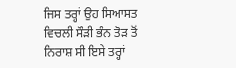ਜਿਸ ਤਰ੍ਹਾਂ ਉਹ ਸਿਆਸਤ ਵਿਚਲੀ ਸੌੜੀ ਭੰਨ ਤੋੜ ਤੋਂ ਨਿਰਾਸ਼ ਸੀ ਇਸੇ ਤਰ੍ਹਾਂ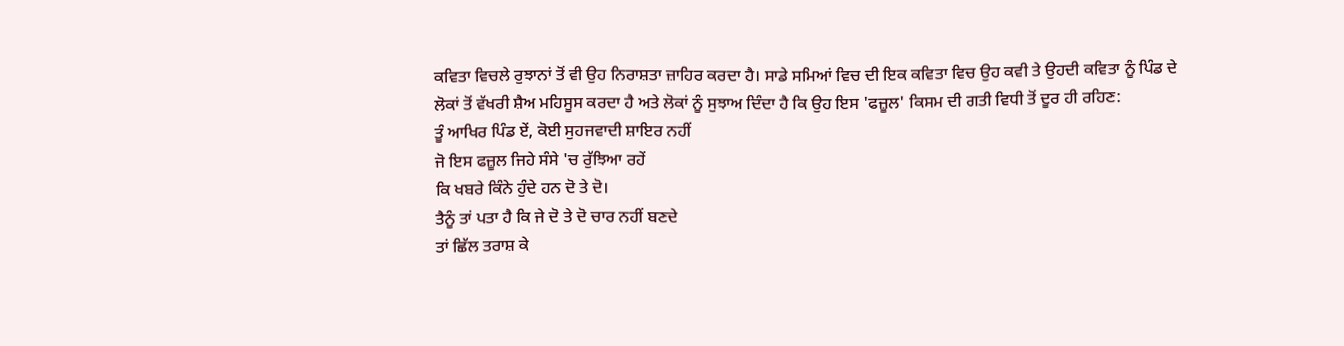ਕਵਿਤਾ ਵਿਚਲੇ ਰੁਝਾਨਾਂ ਤੋਂ ਵੀ ਉਹ ਨਿਰਾਸ਼ਤਾ ਜ਼ਾਹਿਰ ਕਰਦਾ ਹੈ। ਸਾਡੇ ਸਮਿਆਂ ਵਿਚ ਦੀ ਇਕ ਕਵਿਤਾ ਵਿਚ ਉਹ ਕਵੀ ਤੇ ਉਹਦੀ ਕਵਿਤਾ ਨੂੰ ਪਿੰਡ ਦੇ ਲੋਕਾਂ ਤੋਂ ਵੱਖਰੀ ਸ਼ੈਅ ਮਹਿਸੂਸ ਕਰਦਾ ਹੈ ਅਤੇ ਲੋਕਾਂ ਨੂੰ ਸੁਝਾਅ ਦਿੰਦਾ ਹੈ ਕਿ ਉਹ ਇਸ 'ਫਜ਼ੂਲ' ਕਿਸਮ ਦੀ ਗਤੀ ਵਿਧੀ ਤੋਂ ਦੂਰ ਹੀ ਰਹਿਣ:
ਤੂੰ ਆਖਿਰ ਪਿੰਡ ਏਂ, ਕੋਈ ਸੁਹਜਵਾਦੀ ਸ਼ਾਇਰ ਨਹੀਂ
ਜੋ ਇਸ ਫਜ਼ੂਲ ਜਿਹੇ ਸੰਸੇ 'ਚ ਰੁੱਝਿਆ ਰਹੇਂ
ਕਿ ਖਬਰੇ ਕਿੰਨੇ ਹੁੰਦੇ ਹਨ ਦੋ ਤੇ ਦੋ।
ਤੈਨੂੰ ਤਾਂ ਪਤਾ ਹੈ ਕਿ ਜੇ ਦੋ ਤੇ ਦੋ ਚਾਰ ਨਹੀਂ ਬਣਦੇ
ਤਾਂ ਛਿੱਲ ਤਰਾਸ਼ ਕੇ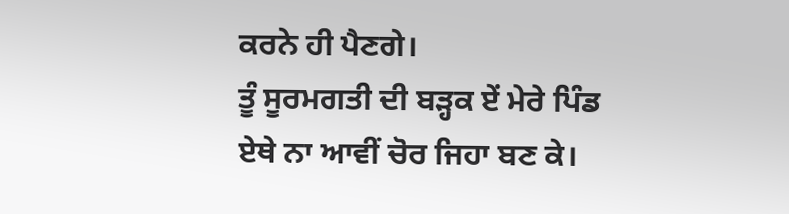ਕਰਨੇ ਹੀ ਪੈਣਗੇ।
ਤੂੰ ਸੂਰਮਗਤੀ ਦੀ ਬੜ੍ਹਕ ਏਂ ਮੇਰੇ ਪਿੰਡ
ਏਥੇ ਨਾ ਆਵੀਂ ਚੋਰ ਜਿਹਾ ਬਣ ਕੇ।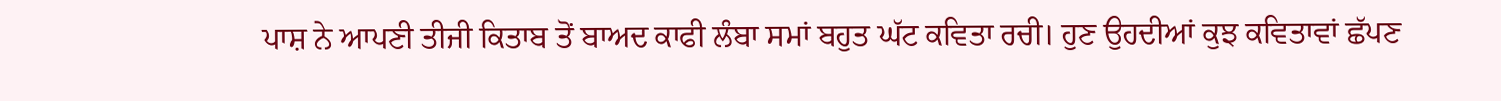ਪਾਸ਼ ਨੇ ਆਪਣੀ ਤੀਜੀ ਕਿਤਾਬ ਤੋਂ ਬਾਅਦ ਕਾਫੀ ਲੰਬਾ ਸਮਾਂ ਬਹੁਤ ਘੱਟ ਕਵਿਤਾ ਰਚੀ। ਹੁਣ ਉਹਦੀਆਂ ਕੁਝ ਕਵਿਤਾਵਾਂ ਛੱਪਣ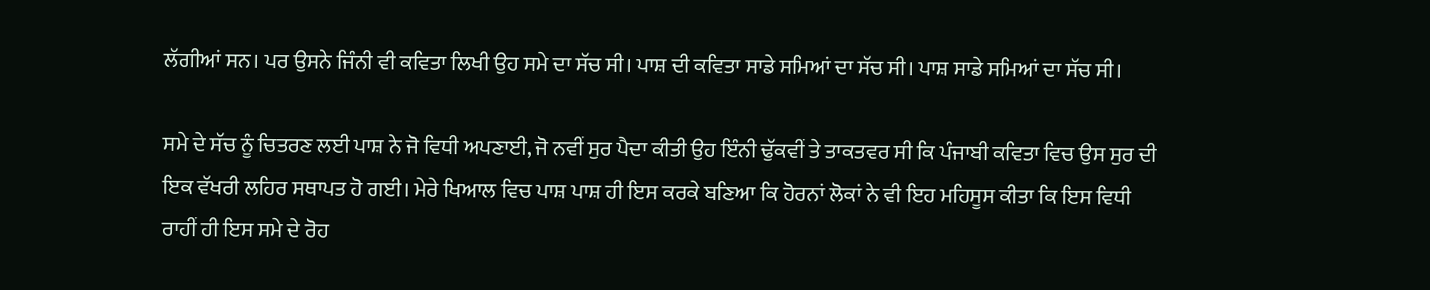ਲੱਗੀਆਂ ਸਨ। ਪਰ ਉਸਨੇ ਜਿੰਨੀ ਵੀ ਕਵਿਤਾ ਲਿਖੀ ਉਹ ਸਮੇ ਦਾ ਸੱਚ ਸੀ। ਪਾਸ਼ ਦੀ ਕਵਿਤਾ ਸਾਡੇ ਸਮਿਆਂ ਦਾ ਸੱਚ ਸੀ। ਪਾਸ਼ ਸਾਡੇ ਸਮਿਆਂ ਦਾ ਸੱਚ ਸੀ।

ਸਮੇ ਦੇ ਸੱਚ ਨੂੰ ਚਿਤਰਣ ਲਈ ਪਾਸ਼ ਨੇ ਜੋ ਵਿਧੀ ਅਪਣਾਈ, ਜੋ ਨਵੀਂ ਸੁਰ ਪੈਦਾ ਕੀਤੀ ਉਹ ਇੰਨੀ ਢੁੱਕਵੀਂ ਤੇ ਤਾਕਤਵਰ ਸੀ ਕਿ ਪੰਜਾਬੀ ਕਵਿਤਾ ਵਿਚ ਉਸ ਸੁਰ ਦੀ ਇਕ ਵੱਖਰੀ ਲਹਿਰ ਸਥਾਪਤ ਹੋ ਗਈ। ਮੇਰੇ ਖਿਆਲ ਵਿਚ ਪਾਸ਼ ਪਾਸ਼ ਹੀ ਇਸ ਕਰਕੇ ਬਣਿਆ ਕਿ ਹੋਰਨਾਂ ਲੋਕਾਂ ਨੇ ਵੀ ਇਹ ਮਹਿਸੂਸ ਕੀਤਾ ਕਿ ਇਸ ਵਿਧੀ ਰਾਹੀਂ ਹੀ ਇਸ ਸਮੇ ਦੇ ਰੋਹ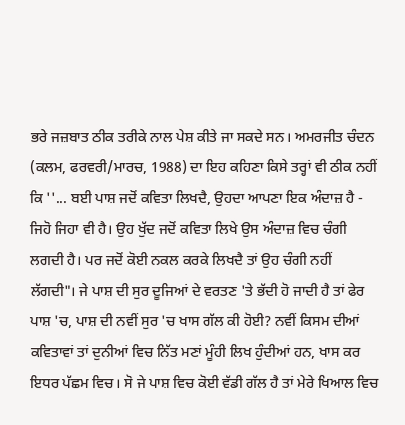ਭਰੇ ਜਜ਼ਬਾਤ ਠੀਕ ਤਰੀਕੇ ਨਾਲ ਪੇਸ਼ ਕੀਤੇ ਜਾ ਸਕਦੇ ਸਨ। ਅਮਰਜੀਤ ਚੰਦਨ (ਕਲਮ, ਫਰਵਰੀ/ਮਾਰਚ, 1988) ਦਾ ਇਹ ਕਹਿਣਾ ਕਿਸੇ ਤਰ੍ਹਾਂ ਵੀ ਠੀਕ ਨਹੀਂ ਕਿ ''... ਬਈ ਪਾਸ਼ ਜਦੋਂ ਕਵਿਤਾ ਲਿਖਦੈ, ਉਹਦਾ ਆਪਣਾ ਇਕ ਅੰਦਾਜ਼ ਹੈ - ਜਿਹੋ ਜਿਹਾ ਵੀ ਹੈ। ਉਹ ਖੁੱਦ ਜਦੋਂ ਕਵਿਤਾ ਲਿਖੇ ਉਸ ਅੰਦਾਜ਼ ਵਿਚ ਚੰਗੀ ਲਗਦੀ ਹੈ। ਪਰ ਜਦੋਂ ਕੋਈ ਨਕਲ ਕਰਕੇ ਲਿਖਦੈ ਤਾਂ ਉਹ ਚੰਗੀ ਨਹੀਂ ਲੱਗਦੀ"। ਜੇ ਪਾਸ਼ ਦੀ ਸੁਰ ਦੂਜਿਆਂ ਦੇ ਵਰਤਣ 'ਤੇ ਭੱਦੀ ਹੋ ਜਾਦੀ ਹੈ ਤਾਂ ਫੇਰ ਪਾਸ਼ 'ਚ, ਪਾਸ਼ ਦੀ ਨਵੀਂ ਸੁਰ 'ਚ ਖਾਸ ਗੱਲ ਕੀ ਹੋਈ? ਨਵੀਂ ਕਿਸਮ ਦੀਆਂ ਕਵਿਤਾਵਾਂ ਤਾਂ ਦੁਨੀਆਂ ਵਿਚ ਨਿੱਤ ਮਣਾਂ ਮੂੰਹੀ ਲਿਖ ਹੁੰਦੀਆਂ ਹਨ, ਖਾਸ ਕਰ ਇਧਰ ਪੱਛਮ ਵਿਚ। ਸੋ ਜੇ ਪਾਸ਼ ਵਿਚ ਕੋਈ ਵੱਡੀ ਗੱਲ ਹੈ ਤਾਂ ਮੇਰੇ ਖਿਆਲ ਵਿਚ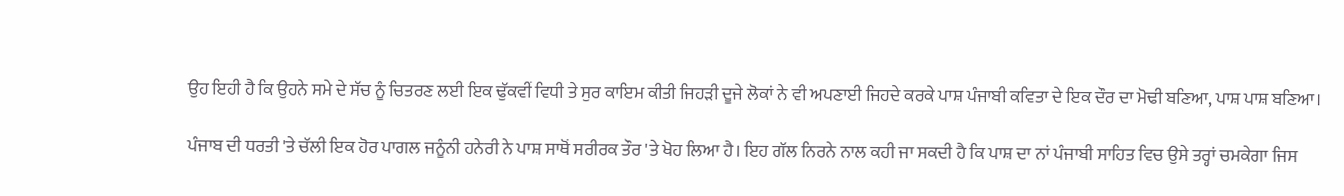ਉਹ ਇਹੀ ਹੈ ਕਿ ਉਹਨੇ ਸਮੇ ਦੇ ਸੱਚ ਨੂੰ ਚਿਤਰਣ ਲਈ ਇਕ ਢੁੱਕਵੀਂ ਵਿਧੀ ਤੇ ਸੁਰ ਕਾਇਮ ਕੀਤੀ ਜਿਹੜੀ ਦੂਜੇ ਲੋਕਾਂ ਨੇ ਵੀ ਅਪਣਾਈ ਜਿਹਦੇ ਕਰਕੇ ਪਾਸ਼ ਪੰਜਾਬੀ ਕਵਿਤਾ ਦੇ ਇਕ ਦੌਰ ਦਾ ਮੋਢੀ ਬਣਿਆ, ਪਾਸ਼ ਪਾਸ਼ ਬਣਿਆ।

ਪੰਜਾਬ ਦੀ ਧਰਤੀ 'ਤੇ ਚੱਲੀ ਇਕ ਹੋਰ ਪਾਗਲ ਜਨੂੰਨੀ ਹਨੇਰੀ ਨੇ ਪਾਸ਼ ਸਾਥੋਂ ਸਰੀਰਕ ਤੌਰ 'ਤੇ ਖੋਹ ਲਿਆ ਹੈ। ਇਹ ਗੱਲ ਨਿਰਨੇ ਨਾਲ ਕਹੀ ਜਾ ਸਕਦੀ ਹੈ ਕਿ ਪਾਸ਼ ਦਾ ਨਾਂ ਪੰਜਾਬੀ ਸਾਹਿਤ ਵਿਚ ਉਸੇ ਤਰ੍ਹਾਂ ਚਮਕੇਗਾ ਜਿਸ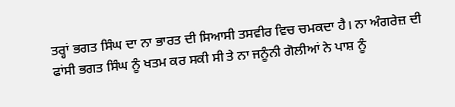ਤਰ੍ਹਾਂ ਭਗਤ ਸਿੰਘ ਦਾ ਨਾ ਭਾਰਤ ਦੀ ਸਿਆਸੀ ਤਸਵੀਰ ਵਿਚ ਚਮਕਦਾ ਹੈ। ਨਾ ਅੰਗਰੇਜ਼ ਦੀ ਫਾਂਸੀ ਭਗਤ ਸਿੰਘ ਨੂੰ ਖਤਮ ਕਰ ਸਕੀ ਸੀ ਤੇ ਨਾ ਜਨੂੰਨੀ ਗੋਲੀਆਂ ਨੇ ਪਾਸ਼ ਨੂੰ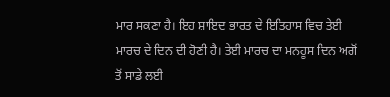ਮਾਰ ਸਕਣਾ ਹੈ। ਇਹ ਸ਼ਾਇਦ ਭਾਰਤ ਦੇ ਇਤਿਹਾਸ ਵਿਚ ਤੇਈ ਮਾਰਚ ਦੇ ਦਿਨ ਦੀ ਹੋਣੀ ਹੈ। ਤੇਈ ਮਾਰਚ ਦਾ ਮਨਹੂਸ ਦਿਨ ਅਗੋਂ ਤੋਂ ਸਾਡੇ ਲਈ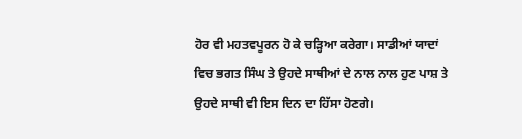ਹੋਰ ਵੀ ਮਹਤਵਪੂਰਨ ਹੋ ਕੇ ਚੜ੍ਹਿਆ ਕਰੇਗਾ। ਸਾਡੀਆਂ ਯਾਦਾਂ ਵਿਚ ਭਗਤ ਸਿੰਘ ਤੇ ਉਹਦੇ ਸਾਥੀਆਂ ਦੇ ਨਾਲ ਨਾਲ ਹੁਣ ਪਾਸ਼ ਤੇ ਉਹਦੇ ਸਾਥੀ ਵੀ ਇਸ ਦਿਨ ਦਾ ਹਿੱਸਾ ਹੋਣਗੇ।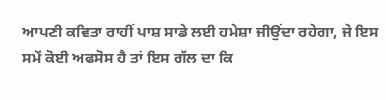ਆਪਣੀ ਕਵਿਤਾ ਰਾਹੀਂ ਪਾਸ਼ ਸਾਡੇ ਲਈ ਹਮੇਸ਼ਾ ਜੀਉਂਦਾ ਰਹੇਗਾ, ਜੇ ਇਸ ਸਮੇਂ ਕੋਈ ਅਫਸੋਸ ਹੈ ਤਾਂ ਇਸ ਗੱਲ ਦਾ ਕਿ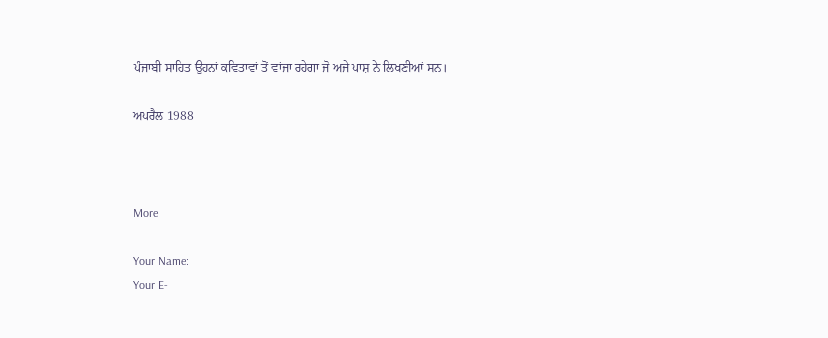ਪੰਜਾਬੀ ਸਾਹਿਤ ਉਹਨਾਂ ਕਵਿਤਾਵਾਂ ਤੋਂ ਵਾਂਜਾ ਰਹੇਗਾ ਜੋ ਅਜੇ ਪਾਸ਼ ਨੇ ਲਿਖਣੀਆਂ ਸਨ।

ਅਪਰੈਲ 1988



More

Your Name:
Your E-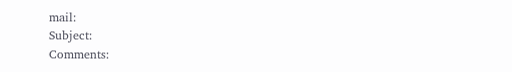mail:
Subject:
Comments: